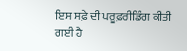ਇਸ ਸਫ਼ੇ ਦੀ ਪਰੂਫ਼ਰੀਡਿੰਗ ਕੀਤੀ ਗਈ ਹੈ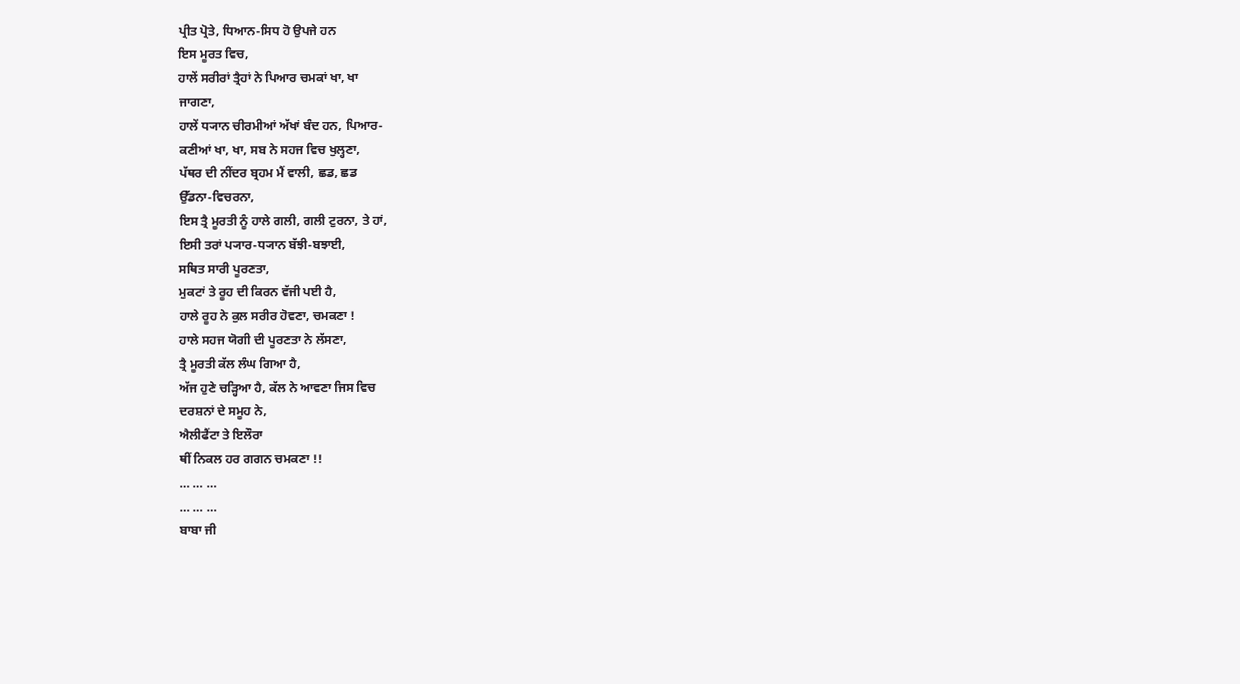ਪ੍ਰੀਤ ਪ੍ਰੋਤੇ, ਧਿਆਨ-ਸਿਧ ਹੋ ਉਪਜੇ ਹਨ
ਇਸ ਮੂਰਤ ਵਿਚ,
ਹਾਲੇਂ ਸਰੀਰਾਂ ਤ੍ਰੈਹਾਂ ਨੇ ਪਿਆਰ ਚਮਕਾਂ ਖਾ, ਖਾ
ਜਾਗਣਾ,
ਹਾਲੇਂ ਧ੍ਯਾਨ ਚੀਰਮੀਆਂ ਅੱਖਾਂ ਬੰਦ ਹਨ, ਪਿਆਰ-
ਕਣੀਆਂ ਖਾ, ਖਾ, ਸਬ ਨੇ ਸਹਜ ਵਿਚ ਖੁਲ੍ਹਣਾ,
ਪੱਥਰ ਦੀ ਨੀਂਦਰ ਬ੍ਰਹਮ ਮੈਂ ਵਾਲੀ, ਛਡ, ਛਡ
ਉੱਡਨਾ-ਵਿਚਰਨਾ,
ਇਸ ਤ੍ਰੈ ਮੂਰਤੀ ਨੂੰ ਹਾਲੇ ਗਲੀ, ਗਲੀ ਟੁਰਨਾ, ਤੇ ਹਾਂ,
ਇਸੀ ਤਰਾਂ ਪ੍ਯਾਰ-ਧ੍ਯਾਨ ਬੱਝੀ-ਬਝਾਈ,
ਸਥਿਤ ਸਾਰੀ ਪੂਰਣਤਾ,
ਮੁਕਟਾਂ ਤੇ ਰੂਹ ਦੀ ਕਿਰਨ ਵੱਜੀ ਪਈ ਹੈ,
ਹਾਲੇ ਰੂਹ ਨੇ ਕੁਲ ਸਰੀਰ ਹੋਵਣਾ, ਚਮਕਣਾ !
ਹਾਲੇ ਸਹਜ ਯੋਗੀ ਦੀ ਪੂਰਣਤਾ ਨੇ ਲੱਸਣਾ,
ਤ੍ਰੈ ਮੂਰਤੀ ਕੱਲ ਲੰਘ ਗਿਆ ਹੈ,
ਅੱਜ ਹੁਣੇ ਚੜ੍ਹਿਆ ਹੈ, ਕੱਲ ਨੇ ਆਵਣਾ ਜਿਸ ਵਿਚ
ਦਰਸ਼ਨਾਂ ਦੇ ਸਮੂਹ ਨੇ,
ਐਲੀਫੈਂਟਾ ਤੇ ਇਲੌਰਾ
ਥੀਂ ਨਿਕਲ ਹਰ ਗਗਨ ਚਮਕਣਾ !!
… … …
… … …
ਬਾਬਾ ਜੀ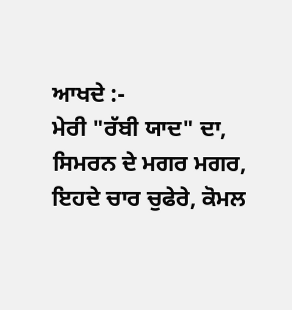ਆਖਦੇ :-
ਮੇਰੀ "ਰੱਬੀ ਯਾਦ" ਦਾ, ਸਿਮਰਨ ਦੇ ਮਗਰ ਮਗਰ,
ਇਹਦੇ ਚਾਰ ਚੁਫੇਰੇ, ਕੋਮਲ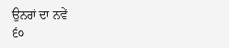ਉਨਰਾਂ ਦਾ ਨਵੇਂ
੬੦